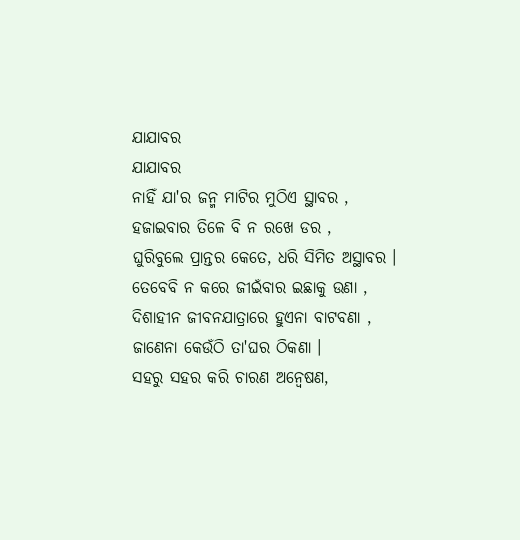ଯାଯାବର
ଯାଯାବର
ନାହିଁ ଯା'ର ଜନ୍ମ ମାଟିର ମୁଠିଏ ସ୍ଥାବର ,
ହଜାଇବାର ତିଳେ ବି ନ ରଖେ ଡର ,
ଘୁରିବୁଲେ ପ୍ରାନ୍ତର କେତେ, ଧରି ସିମିତ ଅସ୍ଥାବର ।
ତେବେବି ନ କରେ ଜୀଇଁବାର ଇଛାକୁ ଉଣା ,
ଦିଶାହୀନ ଜୀବନଯାତ୍ରାରେ ହୁଏନା ବାଟବଣା ,
ଜାଣେନା କେଉଁଠି ତା'ଘର ଠିକଣା ।
ସହରୁ ସହର କରି ଚାରଣ ଅନ୍ୱେଷଣ,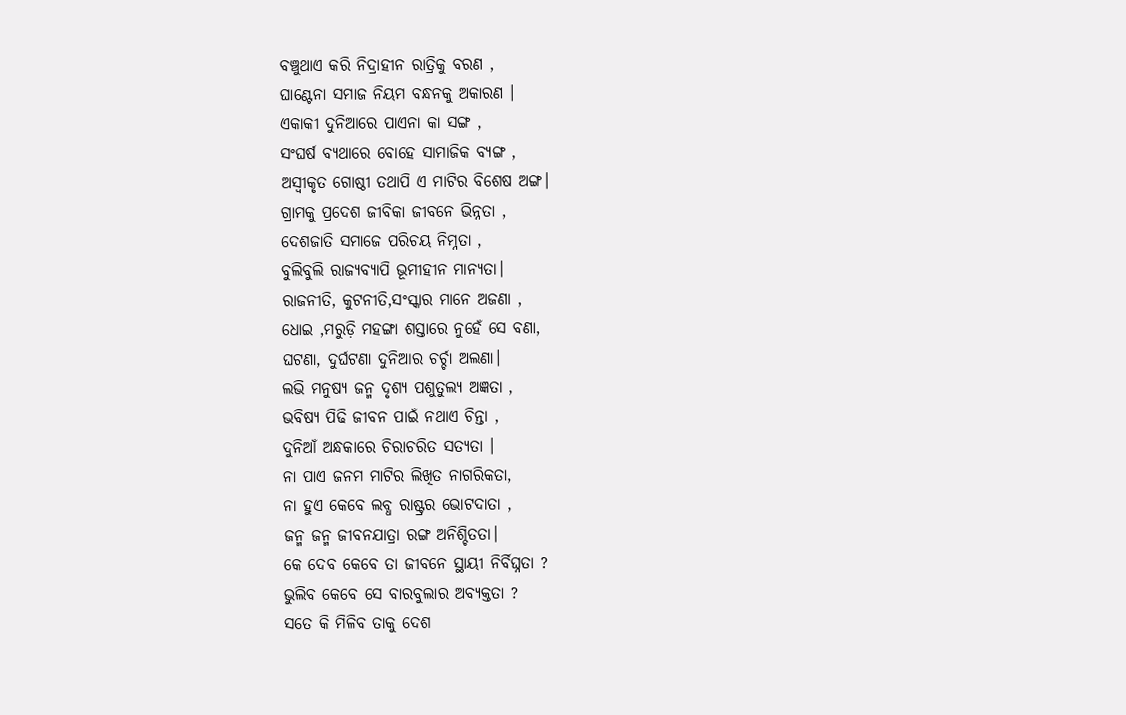ବଞ୍ଚୁଥାଏ କରି ନିଦ୍ରାହୀନ ରାତ୍ରିକୁ ବରଣ ,
ଘାଣ୍ଟେନା ସମାଜ ନିୟମ ବନ୍ଧନକୁ ଅକାରଣ ।
ଏକାକୀ ଦୁନିଆରେ ପାଏନା କା ସଙ୍ଗ ,
ସଂଘର୍ଷ ବ୍ୟଥାରେ ବୋହେ ସାମାଜିକ ବ୍ୟଙ୍ଗ ,
ଅସ୍ୱୀକୃତ ଗୋଷ୍ଠୀ ତଥାପି ଏ ମାଟିର ବିଶେଷ ଅଙ୍ଗ।
ଗ୍ରାମକୁ ପ୍ରଦେଶ ଜୀବିକା ଜୀବନେ ଭିନ୍ନତା ,
ଦେଶଜାତି ସମାଜେ ପରିଚୟ ନିମ୍ନତା ,
ବୁଲିବୁଲି ରାଜ୍ୟବ୍ୟାପି ଭୂମୀହୀନ ମାନ୍ୟତା।
ରାଜନୀତି, କୁଟନୀତି,ସଂସ୍କାର ମାନେ ଅଜଣା ,
ଧୋଇ ,ମରୁଡ଼ି ମହଙ୍ଗା ଶସ୍ତାରେ ନୁହେଁ ସେ ବଣା,
ଘଟଣା, ଦୁର୍ଘଟଣା ଦୁନିଆର ଚର୍ଚ୍ଚା ଅଲଣା।
ଲଭି ମନୁଷ୍ୟ ଜନ୍ମ ଦୃଶ୍ୟ ପଶୁତୁଲ୍ୟ ଅଜ୍ଞତା ,
ଭବିଷ୍ୟ ପିଢି ଜୀବନ ପାଇଁ ନଥାଏ ଚିନ୍ତା ,
ଦୁନିଆଁ ଅନ୍ଧକାରେ ଚିରାଚରିତ ସତ୍ୟତା ।
ନା ପାଏ ଜନମ ମାଟିର ଲିଖିତ ନାଗରିକତା,
ନା ହୁଏ କେବେ ଲବ୍ଧ ରାଷ୍ଟ୍ରର ଭୋଟଦାତା ,
ଜନ୍ମ ଜନ୍ମ ଜୀବନଯାତ୍ରା ରଙ୍ଗ ଅନିଶ୍ଚିତତା।
କେ ଦେବ କେବେ ତା ଜୀବନେ ସ୍ଥାୟୀ ନିର୍ବିଘ୍ନତା ?
ଭୁଲିବ କେବେ ସେ ବାରବୁଲାର ଅବ୍ୟକ୍ତତା ?
ସତେ କି ମିଳିବ ତାକୁ ଦେଶ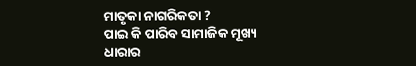ମାତୃକା ନାଗରିକତା ?
ପାଇ କି ପାରିବ ସାମାଜିକ ମୂଖ୍ୟ ଧାରାର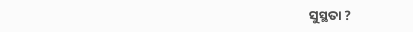ସୁସ୍ଥତା ?